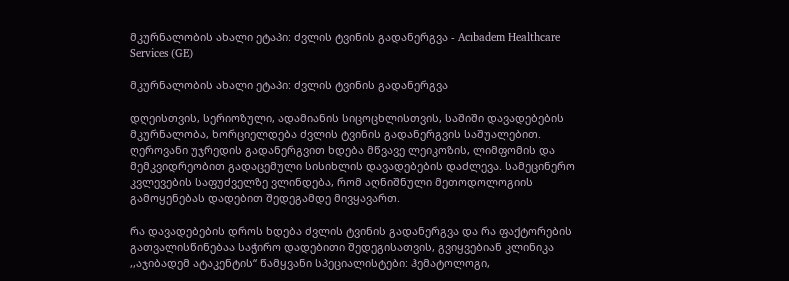მკურნალობის ახალი ეტაპი: ძვლის ტვინის გადანერგვა - Acıbadem Healthcare Services (GE)

მკურნალობის ახალი ეტაპი: ძვლის ტვინის გადანერგვა

დღეისთვის, სერიოზული, ადამიანის სიცოცხლისთვის, საშიში დავადებების მკურნალობა, ხორციელდება ძვლის ტვინის გადანერგვის საშუალებით. ღეროვანი უჯრედის გადანერგვით ხდება მწვავე ლეიკოზის, ლიმფომის და მემკვიდრეობით გადაცემული სისიხლის დავადებების დაძლევა. სამეცინერო კვლევების საფუძველზე ვლინდება, რომ აღნიშნული მეთოდოლოგიის გამოყენებას დადებით შედეგამდე მივყავართ.

რა დავადებების დროს ხდება ძვლის ტვინის გადანერგვა და რა ფაქტორების გათვალისწინებაა საჭირო დადებითი შედეგისათვის, გვიყვებიან კლინიკა ,,აჯიბადემ ატაკენტის“ წამყვანი სპეციალისტები: ჰემატოლოგი,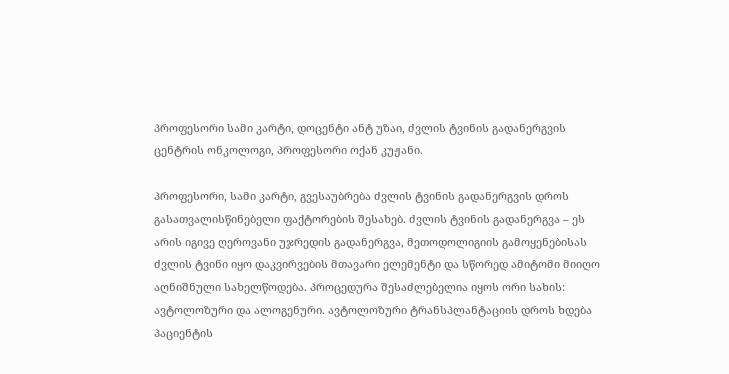პროფესორი სამი კარტი, დოცენტი ანტ უზაი, ძვლის ტვინის გადანერგვის ცენტრის ონკოლოგი, პროფესორი ოქან კუჟანი.

პროფესორი, სამი კარტი, გვესაუბრება ძვლის ტვინის გადანერგვის დროს გასათვალისწინებელი ფაქტორების შესახებ. ძვლის ტვინის გადანერგვა – ეს არის იგივე ღეროვანი უჯრედის გადანერგვა, მეთოდოლიგიის გამოყენებისას ძვლის ტვინი იყო დაკვირვების მთავარი ელემენტი და სწორედ ამიტომი მიიღო აღნიშნული სახელწოდება. პროცედურა შესაძლებელია იყოს ორი სახის: ავტოლოზური და ალოგენური. ავტოლოზური ტრანსპლანტაციის დროს ხდება პაციენტის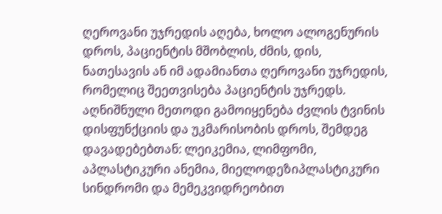ღეროვანი უჯრედის აღება, ხოლო ალოგენურის დროს, პაციენტის მშობლის, ძმის, დის, ნათესავის ან იმ ადამიანთა ღეროვანი უჯრედის, რომელიც შეეთვისება პაციენტის უჯრედს. აღნიშნული მეთოდი გამოიყენება ძვლის ტვინის დისფუნქციის და უკმარისობის დროს, შემდეგ დავადებებთან: ლეიკემია, ლიმფომი, აპლასტიკური ანემია, მიელოდეზიპლასტიკური სინდრომი და მემეკვიდრეობით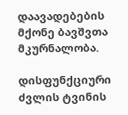დაავადებების მქონე ბავშვთა მკურნალობა.

დისფუნქციური ძვლის ტვინის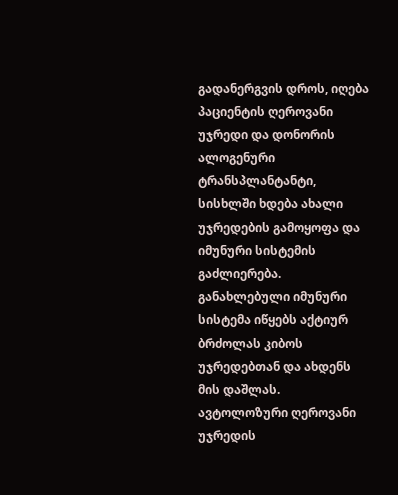გადანერგვის დროს, იღება პაციენტის ღეროვანი უჯრედი და დონორის ალოგენური ტრანსპლანტანტი, სისხლში ხდება ახალი უჯრედების გამოყოფა და იმუნური სისტემის გაძლიერება. განახლებული იმუნური სისტემა იწყებს აქტიურ ბრძოლას კიბოს უჯრედებთან და ახდენს მის დაშლას.
ავტოლოზური ღეროვანი უჯრედის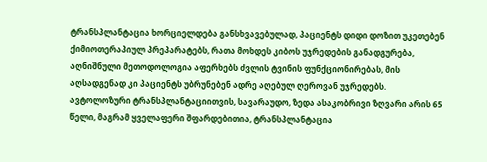ტრანსპლანტაცია ხორციელდება განსხვავებულად, პაციენტს დიდი დოზით უკეთებენ ქიმიოთერაპიულ პრეპარატებს, რათა მოხდეს კიბოს უჯრედების განადგურება, აღნიშნული მეთოდოლოგია აფერხებს ძვლის ტვინის ფუნქციონირებას, მის აღსადგენად კი პაციენტს უბრუნებენ ადრე აღებულ ღეროვან უჯრედებს.
ავტოლოზური ტრანსპლანტაციითვის, სავარაუდო, ზედა ასაკობრივი ზღვარი არის 65 წელი, მაგრამ ყველაფერი შფარდებითია, ტრანსპლანტაცია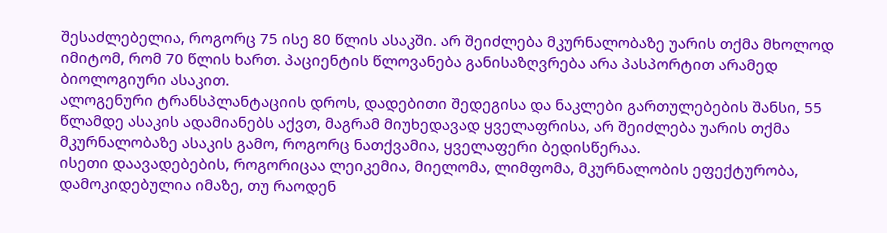შესაძლებელია, როგორც 75 ისე 80 წლის ასაკში. არ შეიძლება მკურნალობაზე უარის თქმა მხოლოდ იმიტომ, რომ 70 წლის ხართ. პაციენტის წლოვანება განისაზღვრება არა პასპორტით არამედ ბიოლოგიური ასაკით.
ალოგენური ტრანსპლანტაციის დროს, დადებითი შედეგისა და ნაკლები გართულებების შანსი, 55 წლამდე ასაკის ადამიანებს აქვთ, მაგრამ მიუხედავად ყველაფრისა, არ შეიძლება უარის თქმა მკურნალობაზე ასაკის გამო, როგორც ნათქვამია, ყველაფერი ბედისწერაა.
ისეთი დაავადებების, როგორიცაა ლეიკემია, მიელომა, ლიმფომა, მკურნალობის ეფექტურობა, დამოკიდებულია იმაზე, თუ რაოდენ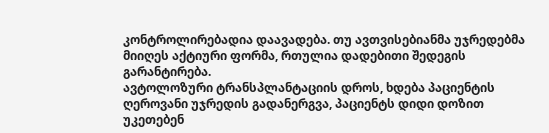კონტროლირებადია დაავადება. თუ ავთვისებიანმა უჯრედებმა მიიღეს აქტიური ფორმა, რთულია დადებითი შედეგის გარანტირება.
ავტოლოზური ტრანსპლანტაციის დროს, ხდება პაციენტის ღეროვანი უჯრედის გადანერგვა, პაციენტს დიდი დოზით უკეთებენ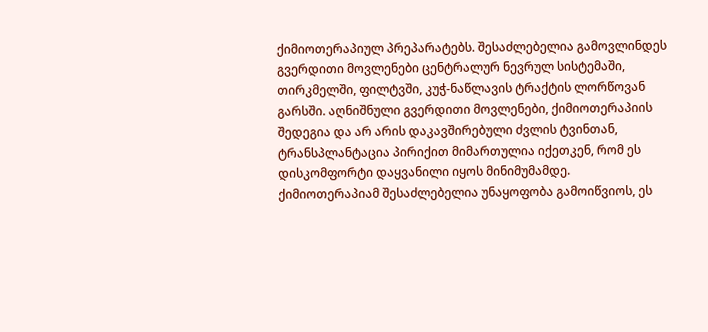ქიმიოთერაპიულ პრეპარატებს. შესაძლებელია გამოვლინდეს გვერდითი მოვლენები ცენტრალურ ნევრულ სისტემაში, თირკმელში, ფილტვში, კუჭ-ნაწლავის ტრაქტის ლორწოვან გარსში. აღნიშნული გვერდითი მოვლენები, ქიმიოთერაპიის შედეგია და არ არის დაკავშირებული ძვლის ტვინთან, ტრანსპლანტაცია პირიქით მიმართულია იქეთკენ, რომ ეს დისკომფორტი დაყვანილი იყოს მინიმუმამდე.
ქიმიოთერაპიამ შესაძლებელია უნაყოფობა გამოიწვიოს, ეს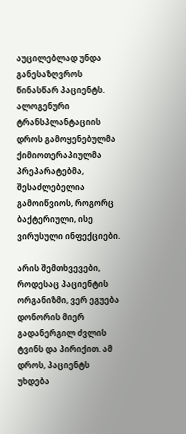აუცილებლად უნდა განესაზღვროს წინასწარ პაციენტს. ალოგენური ტრანსპლანტაციის დროს გამოყენებულმა ქიმიოთერაპიულმა პრეპარატებმა, შესაძლებელია გამოიწვიოს, როგორც ბაქტერიული, ისე ვირუსული ინფექციები.

არის შემთხვევები, როდესაც პაციენტის ორგანიზმი, ვერ ეგუება დონორის მიერ გადანერგილ ძვლის ტვინს და პირიქით. ამ დროს, პაციენტს უხდება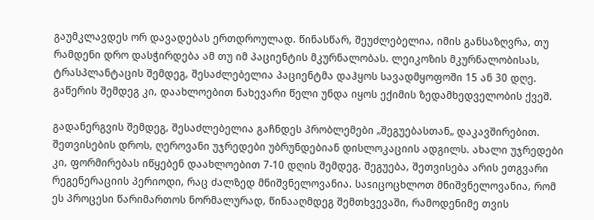გაუმკლავდეს ორ დავადებას ერთდროულად. წინასწარ, შეუძლებელია, იმის განსაზღვრა, თუ რამდენი დრო დასჭირდება ამ თუ იმ პაციენტის მკურნალობას. ლეიკოზის მკურნალობისას, ტრასპლანტაცის შემდეგ, შესაძლებელია პაციენტმა დაჰყოს სავადმყოფოში 15 ან 30 დღე. გაწერის შემდეგ კი, დაახლოებით ნახევარი წელი უნდა იყოს ექიმის ზედამხედველობის ქვეშ.

გადანერგვის შემდეგ, შესაძლებელია გაჩნდეს პრობლემები „შეგუებასთან„ დაკავშირებით. შეთვისების დროს, ღეროვანი უჯრედები უბრუნდებიან დისლოკაციის ადგილს. ახალი უჯრედები კი, ფორმირებას იწყებენ დაახლოებით 7-10 დღის შემდეგ. შეგუება, შეთვისება არის ეთგვარი რეგენერაციის პერიოდი, რაც ძალზედ მნიშვნელოვანია. საsიცოცხლოთ მნიშვნელოვანია, რომ ეს პროცესი წარიმართოს ნორმალურად, წინააღმდეგ შემთხვევაში, რამოდენიმე თვის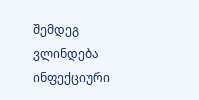შემდეგ ვლინდება ინფექციური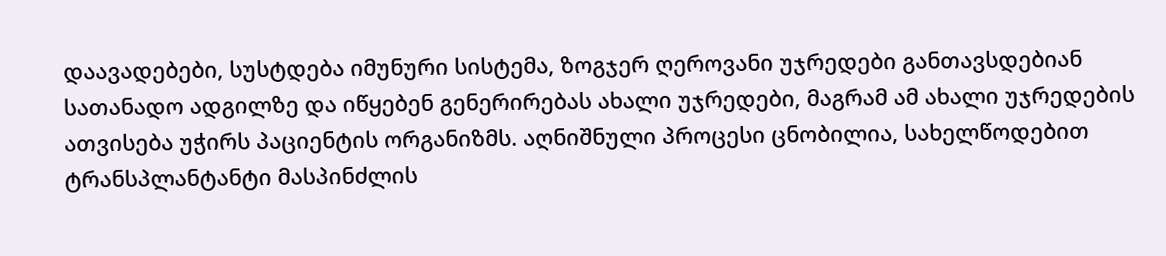დაავადებები, სუსტდება იმუნური სისტემა, ზოგჯერ ღეროვანი უჯრედები განთავსდებიან სათანადო ადგილზე და იწყებენ გენერირებას ახალი უჯრედები, მაგრამ ამ ახალი უჯრედების ათვისება უჭირს პაციენტის ორგანიზმს. აღნიშნული პროცესი ცნობილია, სახელწოდებით ტრანსპლანტანტი მასპინძლის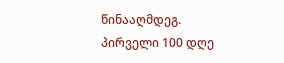წინააღმდეგ. პირველი 100 დღე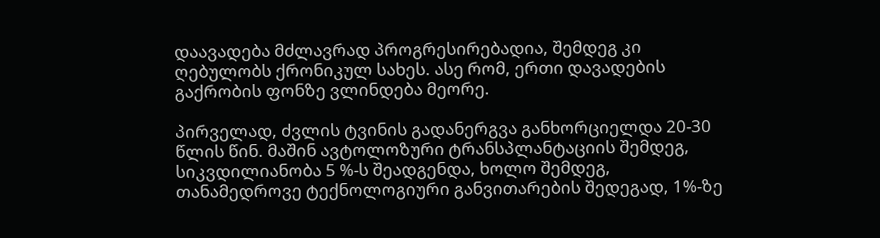დაავადება მძლავრად პროგრესირებადია, შემდეგ კი ღებულობს ქრონიკულ სახეს. ასე რომ, ერთი დავადების გაქრობის ფონზე ვლინდება მეორე.

პირველად, ძვლის ტვინის გადანერგვა განხორციელდა 20-30 წლის წინ. მაშინ ავტოლოზური ტრანსპლანტაციის შემდეგ, სიკვდილიანობა 5 %-ს შეადგენდა, ხოლო შემდეგ, თანამედროვე ტექნოლოგიური განვითარების შედეგად, 1%-ზე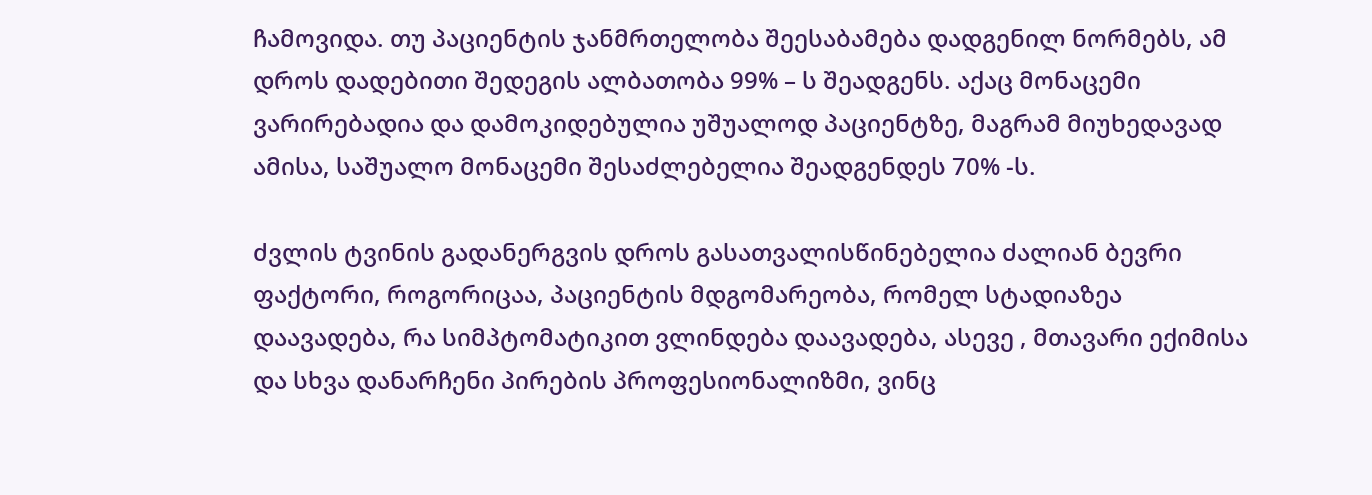ჩამოვიდა. თუ პაციენტის ჯანმრთელობა შეესაბამება დადგენილ ნორმებს, ამ დროს დადებითი შედეგის ალბათობა 99% – ს შეადგენს. აქაც მონაცემი ვარირებადია და დამოკიდებულია უშუალოდ პაციენტზე, მაგრამ მიუხედავად ამისა, საშუალო მონაცემი შესაძლებელია შეადგენდეს 70% -ს.

ძვლის ტვინის გადანერგვის დროს გასათვალისწინებელია ძალიან ბევრი ფაქტორი, როგორიცაა, პაციენტის მდგომარეობა, რომელ სტადიაზეა დაავადება, რა სიმპტომატიკით ვლინდება დაავადება, ასევე , მთავარი ექიმისა და სხვა დანარჩენი პირების პროფესიონალიზმი, ვინც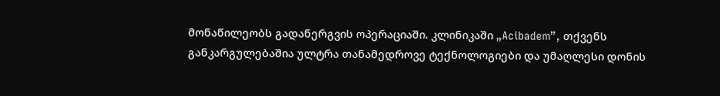მონაწილეობს გადანერგვის ოპერაციაში. კლინიკაში „Acibadem”, თქვენს განკარგულებაშია ულტრა თანამედროვე ტექნოლოგიები და უმაღლესი დონის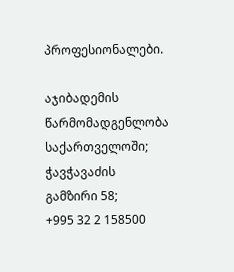პროფესიონალები.

აჯიბადემის წარმომადგენლობა საქართველოში;
ჭავჭავაძის გამზირი 58;
+995 32 2 158500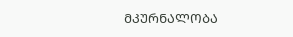ᲛᲙᲣᲠᲜᲐᲚᲝᲑᲐ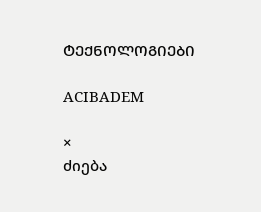ᲢᲔᲥᲜᲝᲚᲝᲒᲘᲔᲑᲘ

ACIBADEM

×
ძიება